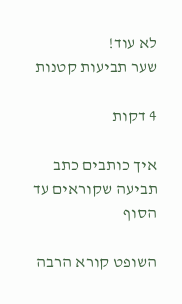לא עוד!
שער תביעות קטנות

4 דקות

איך כותבים כתב תביעה שקוראים עד הסוף

השופט קורא הרבה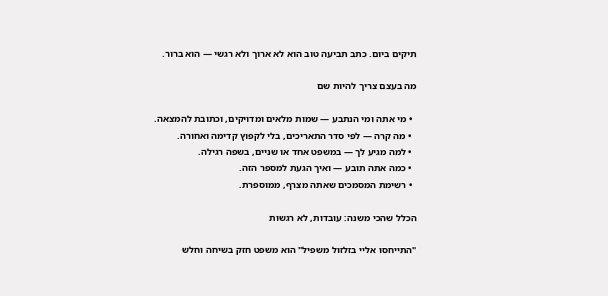תיקים ביום. כתב תביעה טוב הוא לא ארוך ולא רגשי — הוא ברור.

מה בעצם צריך להיות שם

  • מי אתה ומי הנתבע — שמות מלאים ומדויקים, וכתובת להמצאה.
  • מה קרה — לפי סדר התאריכים, בלי לקפוץ קדימה ואחורה.
  • למה מגיע לך — במשפט אחד או שניים, בשפה רגילה.
  • כמה אתה תובע — ואיך הגעת למספר הזה.
  • רשימת המסמכים שאתה מצרף, ממוספרת.

הכלל שהכי משנה: עובדות, לא רגשות

"התייחסו אליי בזלזול משפיל" הוא משפט חזק בשיחה וחלש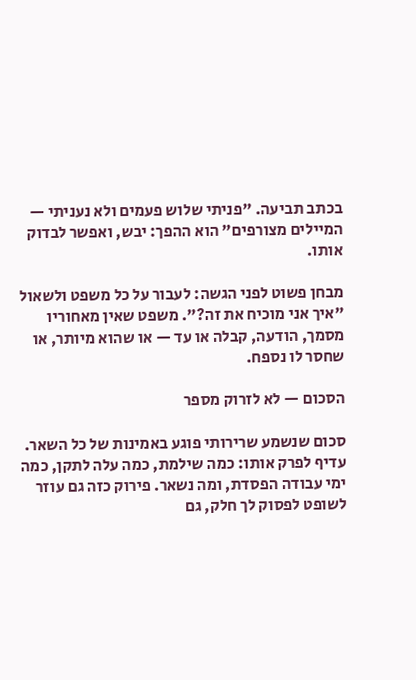בכתב תביעה. "פניתי שלוש פעמים ולא נעניתי — המיילים מצורפים" הוא ההפך: יבש, ואפשר לבדוק אותו.

מבחן פשוט לפני הגשה: לעבור על כל משפט ולשאול "איך אני מוכיח את זה?". משפט שאין מאחוריו מסמך, הודעה, קבלה או עד — או שהוא מיותר, או שחסר לו נספח.

הסכום — לא לזרוק מספר

סכום שנשמע שרירותי פוגע באמינות של כל השאר. עדיף לפרק אותו: כמה שילמת, כמה עלה לתקן, כמה ימי עבודה הפסדת, ומה נשאר. פירוק כזה גם עוזר לשופט לפסוק לך חלק, גם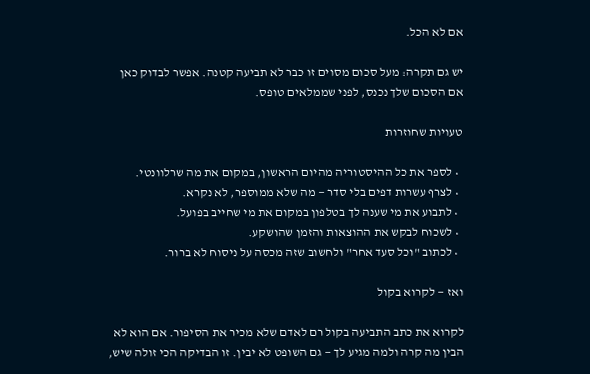אם לא הכל.

יש גם תקרה: מעל סכום מסוים זו כבר לא תביעה קטנה. אפשר לבדוק כאן אם הסכום שלך נכנס, לפני שממלאים טופס.

טעויות שחוזרות

  • לספר את כל ההיסטוריה מהיום הראשון, במקום את מה שרלוונטי.
  • לצרף עשרות דפים בלי סדר — מה שלא ממוספר, לא נקרא.
  • לתבוע את מי שענה לך בטלפון במקום את מי שחייב בפועל.
  • לשכוח לבקש את ההוצאות והזמן שהושקע.
  • לכתוב "וכל סעד אחר" ולחשוב שזה מכסה על ניסוח לא ברור.

ואז — לקרוא בקול

לקרוא את כתב התביעה בקול רם לאדם שלא מכיר את הסיפור. אם הוא לא הבין מה קרה ולמה מגיע לך — גם השופט לא יבין. זו הבדיקה הכי זולה שיש,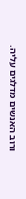ורוב האנשים מדלגים עליה.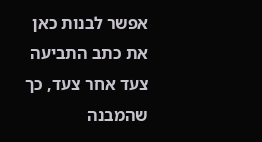אפשר לבנות כאן את כתב התביעה צעד אחר צעד, כך שהמבנה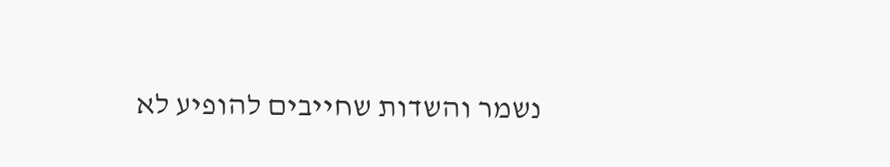נשמר והשדות שחייבים להופיע לא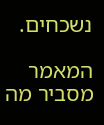נשכחים.

המאמר מסביר מה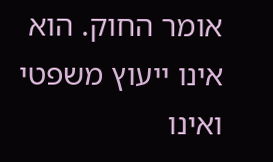אומר החוק. הוא אינו ייעוץ משפטי ואינו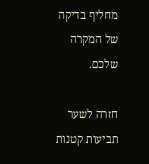מחליף בדיקה של המקרה שלכם.

חזרה לשער תביעות קטנות